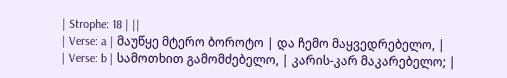| Strophe: 18 | ||
| Verse: a | მაუწყე მტერო ბოროტო | და ჩემო მაყვედრებელო, |
| Verse: b | სამოთხით გამომძებელო, | კარის-კარ მაკარებელო; |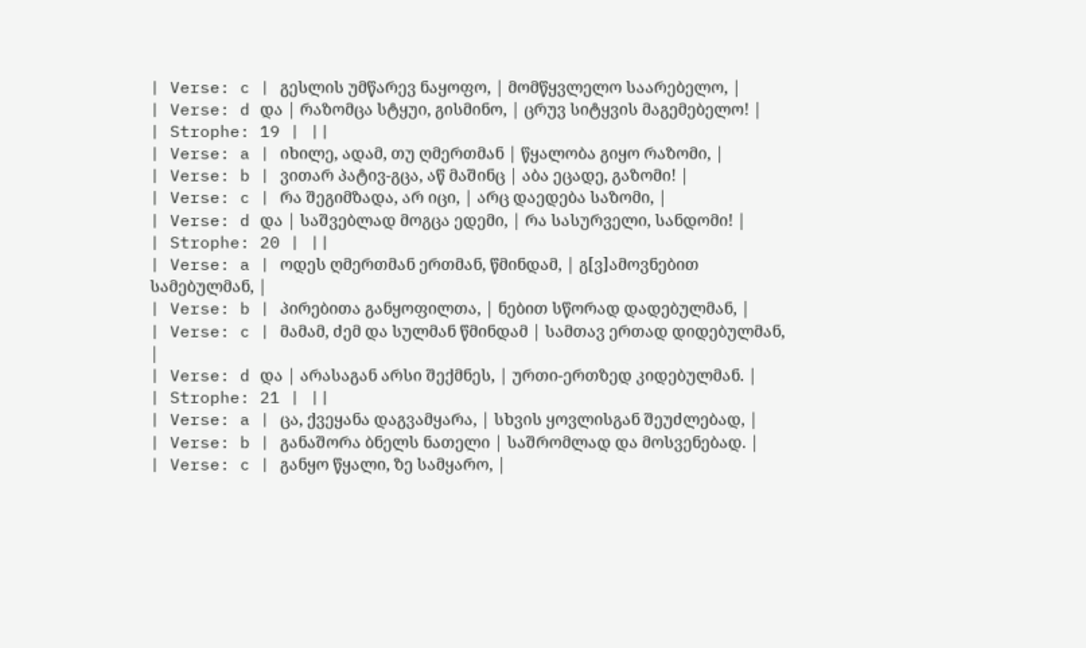| Verse: c | გესლის უმწარევ ნაყოფო, | მომწყვლელო საარებელო, |
| Verse: d და | რაზომცა სტყუი, გისმინო, | ცრუვ სიტყვის მაგემებელო! |
| Strophe: 19 | ||
| Verse: a | იხილე, ადამ, თუ ღმერთმან | წყალობა გიყო რაზომი, |
| Verse: b | ვითარ პატივ-გცა, აწ მაშინც | აბა ეცადე, გაზომი! |
| Verse: c | რა შეგიმზადა, არ იცი, | არც დაედება საზომი, |
| Verse: d და | საშვებლად მოგცა ედემი, | რა სასურველი, სანდომი! |
| Strophe: 20 | ||
| Verse: a | ოდეს ღმერთმან ერთმან, წმინდამ, | გ[ვ]ამოვნებით სამებულმან, |
| Verse: b | პირებითა განყოფილთა, | ნებით სწორად დადებულმან, |
| Verse: c | მამამ, ძემ და სულმან წმინდამ | სამთავ ერთად დიდებულმან, |
| Verse: d და | არასაგან არსი შექმნეს, | ურთი-ერთზედ კიდებულმან. |
| Strophe: 21 | ||
| Verse: a | ცა, ქვეყანა დაგვამყარა, | სხვის ყოვლისგან შეუძლებად, |
| Verse: b | განაშორა ბნელს ნათელი | საშრომლად და მოსვენებად. |
| Verse: c | განყო წყალი, ზე სამყარო, |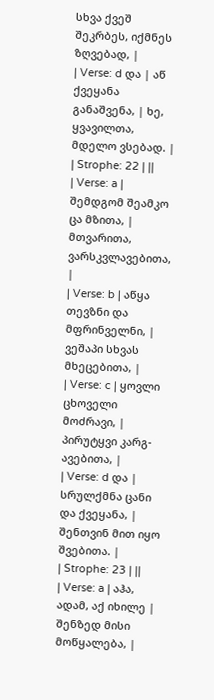სხვა ქვეშ შეკრბეს, იქმნეს ზღვებად, |
| Verse: d და | აწ ქვეყანა განაშვენა, | ხე, ყვავილთა, მდელო ვსებად. |
| Strophe: 22 | ||
| Verse: a | შემდგომ შეამკო ცა მზითა, | მთვარითა, ვარსკვლავებითა, |
| Verse: b | აწყა თევზნი და მფრინველნი, | ვეშაპი სხვას მხეცებითა, |
| Verse: c | ყოვლი ცხოველი მოძრავი, | პირუტყვი კარგ-ავებითა, |
| Verse: d და | სრულქმნა ცანი და ქვეყანა, | შენთვინ მით იყო შვებითა. |
| Strophe: 23 | ||
| Verse: a | აჰა, ადამ, აქ იხილე | შენზედ მისი მოწყალება, |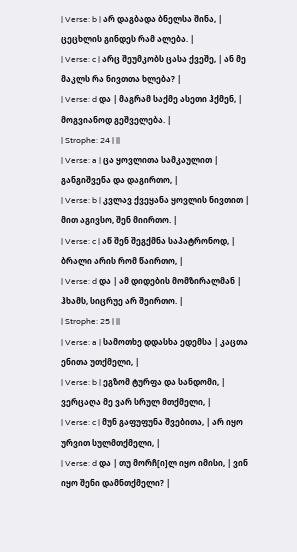| Verse: b | არ დაგბადა ბნელსა შინა, | ცეცხლის გინდეს რამ ალება. |
| Verse: c | არც შეუმკობს ცასა ქვეშე, | ან მე მაკლს რა ნივთთა ხლება? |
| Verse: d და | მაგრამ საქმე ასეთი ჰქმენ, | მოგვიანოდ გეშველება. |
| Strophe: 24 | ||
| Verse: a | ცა ყოვლითა სამკაულით | განგიშვენა და დაგირთო, |
| Verse: b | კვლავ ქვეყანა ყოვლის ნივთით | მით აგივსო, შენ მიირთო. |
| Verse: c | აწ შენ შეგქმნა საპატრონოდ, | ბრალი არის რომ წაირთო, |
| Verse: d და | ამ დიდების მომზირალმან | ჰხამს, სიცრუე არ შეირთო. |
| Strophe: 25 | ||
| Verse: a | სამოთხე დდასხა ედემსა | კაცთა ენითა უთქმელი, |
| Verse: b | ეგზომ ტურფა და სანდომი, | ვერცაღა მე ვარ სრულ მთქმელი, |
| Verse: c | მუნ გაფუფუნა შვებითა, | არ იყო ურვით სულმთქმელი, |
| Verse: d და | თუ მორჩ[ი]ლ იყო იმისი, | ვინ იყო შენი დამნთქმელი? |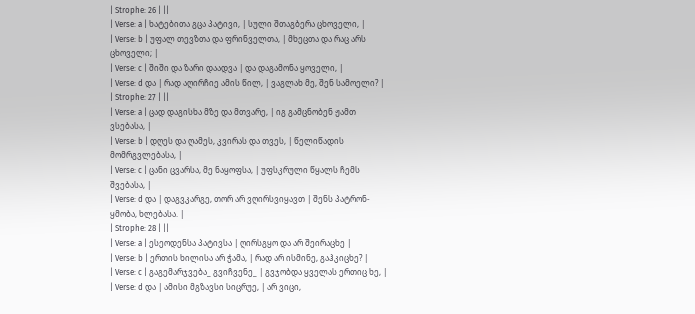| Strophe: 26 | ||
| Verse: a | ხატებითა გცა პატივი, | სული შთაგბერა ცხოველი, |
| Verse: b | უფალ თევზთა და ფრინველთა, | მხეცთა და რაც არს ცხოველი; |
| Verse: c | შიში და ზარი დაადვა | და დაგამონა ყოველი, |
| Verse: d და | რად აღირჩიე ამის წილ, | ვაგლახ მე, შენ სამოელი? |
| Strophe: 27 | ||
| Verse: a | ცად დაგისხა მზე და მთვარე, | იგ გამცნობენ ჟამთ ვსებასა, |
| Verse: b | დღეს და ღამეს, კვირას და თვეს, | წელიწადის მომრგვლებასა, |
| Verse: c | ცანი ცვარსა, მე ნაყოფსა, | უფსკრული წყალს ჩემს შვებასა, |
| Verse: d და | დაგვკარგე, თორ არ ვღირსვიყავთ | შენს პატრონ-ყმობა, ხლებასა. |
| Strophe: 28 | ||
| Verse: a | ესეოდენსა პატივსა | ღირსგყო და არ შეირაცხე |
| Verse: b | ერთის ხილისა არ ჭამა, | რად არ ისმინე, გაჰკიცხე? |
| Verse: c | გაგემარჯვება_ გვიჩვენე_ | გვჯობდა ყველას ერთიც ხე, |
| Verse: d და | ამისი მგზავსი სიცრუე, | არ ვიცი,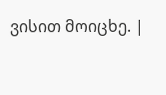ვისით მოიცხე. |